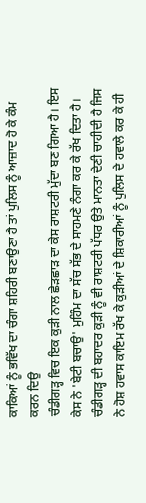ਕਾਕਿਆਂ ਨੂੰ ਭਵਿੱਖ ਦਾ ਚੰਗਾ ਸ਼ਹਿਰੀ ਬਣਾਉਣਾ ਹੈ ਤਾਂ ਪੁਲਿਸ ਨੂੰ ਆਜ਼ਾਦ ਹੋ ਕੇ ਕੰਮ ਕਰਨ ਦਿਉ
ਚੰਡੀਗੜ੍ਹ ਵਿਚ ਇਕ ਕੁੜੀ ਨਾਲ ਛੇੜਛਾੜ ਦਾ ਕੇਸ ਰਾਸ਼ਟਰੀ ਮੁੱਦਾ ਬਣ ਗਿਆ ਹੈ। ਇਸ ਕੇਸ ਨੇ 'ਬੇਟੀ ਬਚਾਉ' ਮੁਹਿੰਮ ਦਾ ਸੱਚ ਸੱਭ ਦੇ ਸਾਹਮਣੇ ਨੰਗਾ ਕਰ ਕੇ ਰੱਖ ਦਿਤਾ ਹੈ।
ਚੰਡੀਗੜ੍ਹ ਦੀ ਬਹਾਦਰ ਕੁੜੀ ਨੂੰ ਵੀ ਰਾਸ਼ਟਰੀ ਪੱਧਰ ਉਤੇ ਮਾਨਤਾ ਦੇਣੀ ਚਾਹੀਦੀ ਹੈ ਜਿਸ ਨੇ ਹੋਸ਼ ਹਵਾਸ ਕਾਇਮ ਰੱਖ ਕੇ ਕੁੜੀਆਂ ਦੇ ਸ਼ਿਕਾਰੀਆਂ ਨੂੰ ਪੁਲਿਸ ਦੇ ਹਵਾਲੇ ਕਰ ਕੇ ਹੀ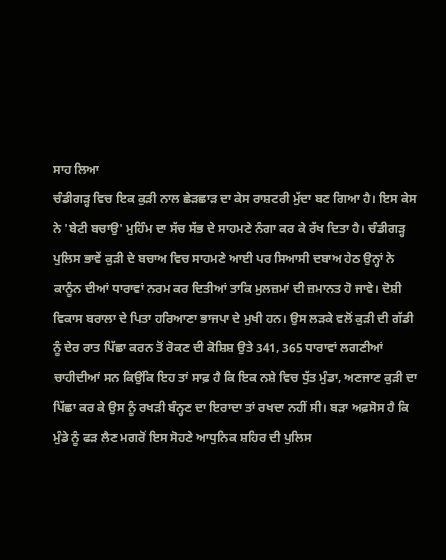ਸਾਹ ਲਿਆ
ਚੰਡੀਗੜ੍ਹ ਵਿਚ ਇਕ ਕੁੜੀ ਨਾਲ ਛੇੜਛਾੜ ਦਾ ਕੇਸ ਰਾਸ਼ਟਰੀ ਮੁੱਦਾ ਬਣ ਗਿਆ ਹੈ। ਇਸ ਕੇਸ ਨੇ 'ਬੇਟੀ ਬਚਾਉ' ਮੁਹਿੰਮ ਦਾ ਸੱਚ ਸੱਭ ਦੇ ਸਾਹਮਣੇ ਨੰਗਾ ਕਰ ਕੇ ਰੱਖ ਦਿਤਾ ਹੈ। ਚੰਡੀਗੜ੍ਹ ਪੁਲਿਸ ਭਾਵੇਂ ਕੁੜੀ ਦੇ ਬਚਾਅ ਵਿਚ ਸਾਹਮਣੇ ਆਈ ਪਰ ਸਿਆਸੀ ਦਬਾਅ ਹੇਠ ਉਨ੍ਹਾਂ ਨੇ ਕਾਨੂੰਨ ਦੀਆਂ ਧਾਰਾਵਾਂ ਨਰਮ ਕਰ ਦਿਤੀਆਂ ਤਾਕਿ ਮੁਲਜ਼ਮਾਂ ਦੀ ਜ਼ਮਾਨਤ ਹੋ ਜਾਵੇ। ਦੋਸ਼ੀ ਵਿਕਾਸ ਬਰਾਲਾ ਦੇ ਪਿਤਾ ਹਰਿਆਣਾ ਭਾਜਪਾ ਦੇ ਮੁਖੀ ਹਨ। ਉਸ ਲੜਕੇ ਵਲੋਂ ਕੁੜੀ ਦੀ ਗੱਡੀ ਨੂੰ ਦੇਰ ਰਾਤ ਪਿੱਛਾ ਕਰਨ ਤੋਂ ਰੋਕਣ ਦੀ ਕੋਸ਼ਿਸ਼ ਉਤੇ 341, 365 ਧਾਰਾਵਾਂ ਲਗਣੀਆਂ ਚਾਹੀਦੀਆਂ ਸਨ ਕਿਉਂਕਿ ਇਹ ਤਾਂ ਸਾਫ਼ ਹੈ ਕਿ ਇਕ ਨਸ਼ੇ ਵਿਚ ਧੁੱਤ ਮੁੰਡਾ, ਅਣਜਾਣ ਕੁੜੀ ਦਾ ਪਿੱਛਾ ਕਰ ਕੇ ਉਸ ਨੂੰ ਰਖੜੀ ਬੰਨ੍ਹਣ ਦਾ ਇਰਾਦਾ ਤਾਂ ਰਖਦਾ ਨਹੀਂ ਸੀ। ਬੜਾ ਅਫ਼ਸੋਸ ਹੈ ਕਿ ਮੁੰਡੇ ਨੂੰ ਫੜ ਲੈਣ ਮਗਰੋਂ ਇਸ ਸੋਹਣੇ ਆਧੁਨਿਕ ਸ਼ਹਿਰ ਦੀ ਪੁਲਿਸ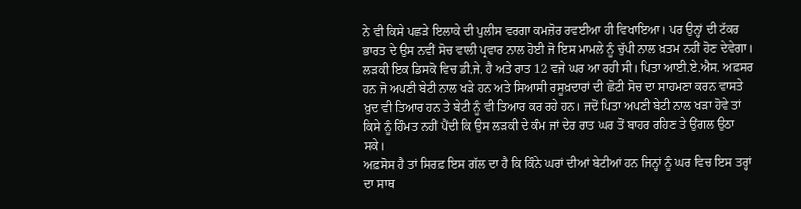ਨੇ ਵੀ ਕਿਸੇ ਪਛੜੇ ਇਲਾਕੇ ਦੀ ਪੁਲੀਸ ਵਰਗਾ ਕਮਜ਼ੋਰ ਰਵਈਆ ਹੀ ਵਿਖਾਇਆ। ਪਰ ਉਨ੍ਹਾਂ ਦੀ ਟੱਕਰ ਭਾਰਤ ਦੇ ਉਸ ਨਵੀਂ ਸੋਚ ਵਾਲੀ ਪ੍ਰਵਾਰ ਨਾਲ ਹੋਈ ਜੋ ਇਸ ਮਾਮਲੇ ਨੂੰ ਚੁੱਪੀ ਨਾਲ ਖ਼ਤਮ ਨਹੀਂ ਹੋਣ ਦੇਵੇਗਾ। ਲੜਕੀ ਇਕ ਡਿਸਕੋ ਵਿਚ ਡੀ.ਜੇ. ਹੈ ਅਤੇ ਰਾਤ 12 ਵਜੇ ਘਰ ਆ ਰਹੀ ਸੀ। ਪਿਤਾ ਆਈ.ਏ.ਐਸ. ਅਫ਼ਸਰ ਹਨ ਜੋ ਅਪਣੀ ਬੇਟੀ ਨਾਲ ਖੜੇ ਹਨ ਅਤੇ ਸਿਆਸੀ ਰਸੂਖ਼ਦਾਰਾਂ ਦੀ ਛੋਟੀ ਸੋਚ ਦਾ ਸਾਹਮਣਾ ਕਰਨ ਵਾਸਤੇ ਖ਼ੁਦ ਵੀ ਤਿਆਰ ਹਨ ਤੇ ਬੇਟੀ ਨੂੰ ਵੀ ਤਿਆਰ ਕਰ ਰਹੇ ਹਨ। ਜਦੋਂ ਪਿਤਾ ਅਪਣੀ ਬੇਟੀ ਨਾਲ ਖੜਾ ਹੋਵੇ ਤਾਂ ਕਿਸੇ ਨੂੰ ਹਿੰਮਤ ਨਹੀਂ ਪੈਂਦੀ ਕਿ ਉਸ ਲੜਕੀ ਦੇ ਕੰਮ ਜਾਂ ਦੇਰ ਰਾਤ ਘਰ ਤੋਂ ਬਾਹਰ ਰਹਿਣ ਤੇ ਉਂਗਲ ਉਠਾ ਸਕੇ।
ਅਫ਼ਸੋਸ ਹੈ ਤਾਂ ਸਿਰਫ਼ ਇਸ ਗੱਲ ਦਾ ਹੈ ਕਿ ਕਿੰਨੇ ਘਰਾਂ ਦੀਆਂ ਬੇਟੀਆਂ ਹਨ ਜਿਨ੍ਹਾਂ ਨੂੰ ਘਰ ਵਿਚ ਇਸ ਤਰ੍ਹਾਂ ਦਾ ਸਾਥ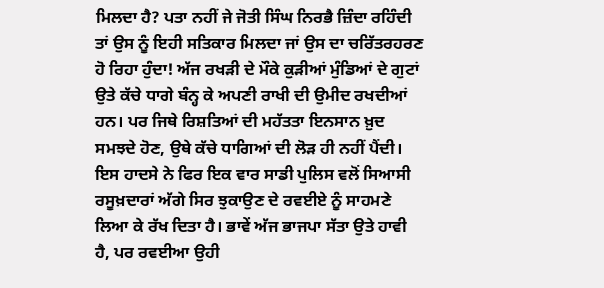ਮਿਲਦਾ ਹੈ? ਪਤਾ ਨਹੀਂ ਜੇ ਜੋਤੀ ਸਿੰਘ ਨਿਰਭੈ ਜ਼ਿੰਦਾ ਰਹਿੰਦੀ ਤਾਂ ਉਸ ਨੂੰ ਇਹੀ ਸਤਿਕਾਰ ਮਿਲਦਾ ਜਾਂ ਉਸ ਦਾ ਚਰਿੱਤਰਹਰਣ ਹੋ ਰਿਹਾ ਹੁੰਦਾ! ਅੱਜ ਰਖੜੀ ਦੇ ਮੌਕੇ ਕੁੜੀਆਂ ਮੁੰਡਿਆਂ ਦੇ ਗੁਟਾਂ ਉਤੇ ਕੱਚੇ ਧਾਗੇ ਬੰਨ੍ਹ ਕੇ ਅਪਣੀ ਰਾਖੀ ਦੀ ਉਮੀਦ ਰਖਦੀਆਂ ਹਨ। ਪਰ ਜਿਥੇ ਰਿਸ਼ਤਿਆਂ ਦੀ ਮਹੱਤਤਾ ਇਨਸਾਨ ਖ਼ੁਦ ਸਮਝਦੇ ਹੋਣ, ਉਥੇ ਕੱਚੇ ਧਾਗਿਆਂ ਦੀ ਲੋੜ ਹੀ ਨਹੀਂ ਪੈਂਦੀ।
ਇਸ ਹਾਦਸੇ ਨੇ ਫਿਰ ਇਕ ਵਾਰ ਸਾਡੀ ਪੁਲਿਸ ਵਲੋਂ ਸਿਆਸੀ ਰਸੂਖ਼ਦਾਰਾਂ ਅੱਗੇ ਸਿਰ ਝੁਕਾਉਣ ਦੇ ਰਵਈਏ ਨੂੰ ਸਾਹਮਣੇ ਲਿਆ ਕੇ ਰੱਖ ਦਿਤਾ ਹੈ। ਭਾਵੇਂ ਅੱਜ ਭਾਜਪਾ ਸੱਤਾ ਉਤੇ ਹਾਵੀ ਹੈ, ਪਰ ਰਵਈਆ ਉਹੀ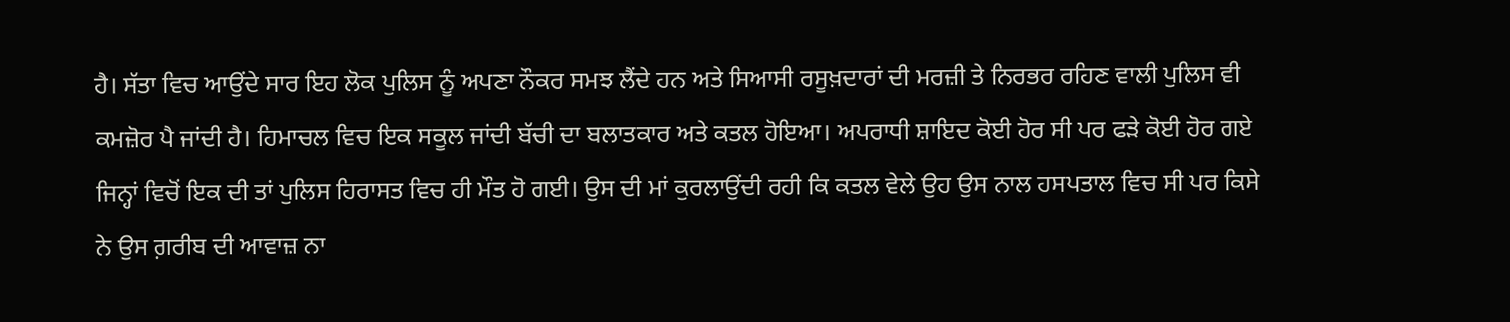ਹੈ। ਸੱਤਾ ਵਿਚ ਆਉਂਦੇ ਸਾਰ ਇਹ ਲੋਕ ਪੁਲਿਸ ਨੂੰ ਅਪਣਾ ਨੌਕਰ ਸਮਝ ਲੈਂਦੇ ਹਨ ਅਤੇ ਸਿਆਸੀ ਰਸੂਖ਼ਦਾਰਾਂ ਦੀ ਮਰਜ਼ੀ ਤੇ ਨਿਰਭਰ ਰਹਿਣ ਵਾਲੀ ਪੁਲਿਸ ਵੀ ਕਮਜ਼ੋਰ ਪੈ ਜਾਂਦੀ ਹੈ। ਹਿਮਾਚਲ ਵਿਚ ਇਕ ਸਕੂਲ ਜਾਂਦੀ ਬੱਚੀ ਦਾ ਬਲਾਤਕਾਰ ਅਤੇ ਕਤਲ ਹੋਇਆ। ਅਪਰਾਧੀ ਸ਼ਾਇਦ ਕੋਈ ਹੋਰ ਸੀ ਪਰ ਫੜੇ ਕੋਈ ਹੋਰ ਗਏ ਜਿਨ੍ਹਾਂ ਵਿਚੋਂ ਇਕ ਦੀ ਤਾਂ ਪੁਲਿਸ ਹਿਰਾਸਤ ਵਿਚ ਹੀ ਮੌਤ ਹੋ ਗਈ। ਉਸ ਦੀ ਮਾਂ ਕੁਰਲਾਉਂਦੀ ਰਹੀ ਕਿ ਕਤਲ ਵੇਲੇ ਉਹ ਉਸ ਨਾਲ ਹਸਪਤਾਲ ਵਿਚ ਸੀ ਪਰ ਕਿਸੇ ਨੇ ਉਸ ਗ਼ਰੀਬ ਦੀ ਆਵਾਜ਼ ਨਾ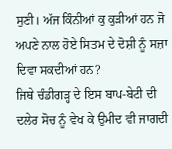ਸੁਣੀ। ਅੱਜ ਕਿੰਨੀਆਂ ਕੁ ਕੁੜੀਆਂ ਹਨ ਜੋ ਅਪਣੇ ਨਾਲ ਹੋਏ ਸਿਤਮ ਦੇ ਦੋਸ਼ੀ ਨੂੰ ਸਜ਼ਾ ਦਿਵਾ ਸਕਦੀਆਂ ਹਨ?
ਜਿਥੇ ਚੰਡੀਗੜ੍ਹ ਦੇ ਇਸ ਬਾਪ-ਬੇਟੀ ਦੀ ਦਲੇਰ ਸੋਚ ਨੂੰ ਵੇਖ ਕੇ ਉਮੀਦ ਵੀ ਜਾਗਦੀ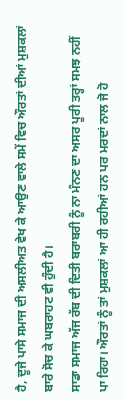ਹੈ, ਦੂਜੇ ਪਾਸੇ ਸਮਾਜ ਦੀ ਅਸਲੀਅਤ ਵੇਖ ਕੇ ਆਉਣ ਵਾਲੇ ਸਮੇਂ ਵਿਚ ਔਰਤਾਂ ਦੀਆਂ ਮੁਸ਼ਕਲਾਂ ਬਾਰੇ ਸੋਚ ਕੇ ਘਬਰਾਹਟ ਵੀ ਹੁੰਦੀ ਹੈ।
ਸਾਡਾ ਸਮਾਜ ਅੱਜ ਰੱਬ ਦੀ ਦਿਤੀ ਬਰਾਬਰੀ ਨੂੰ ਨਾ ਮੰਨਣ ਦਾ ਅਸਰ ਪੂਰੀ ਤਰ੍ਹਾਂ ਸਮਝ ਨਹੀਂ ਪਾ ਰਿਹਾ। ਔਰਤਾਂ ਨੂੰ ਤਾਂ ਮੁਸ਼ਕਲਾਂ ਆ ਹੀ ਰਹੀਆਂ ਹਨ ਪਰ ਮਰਦਾਂ ਨਾਲ ਜੋ ਹੋ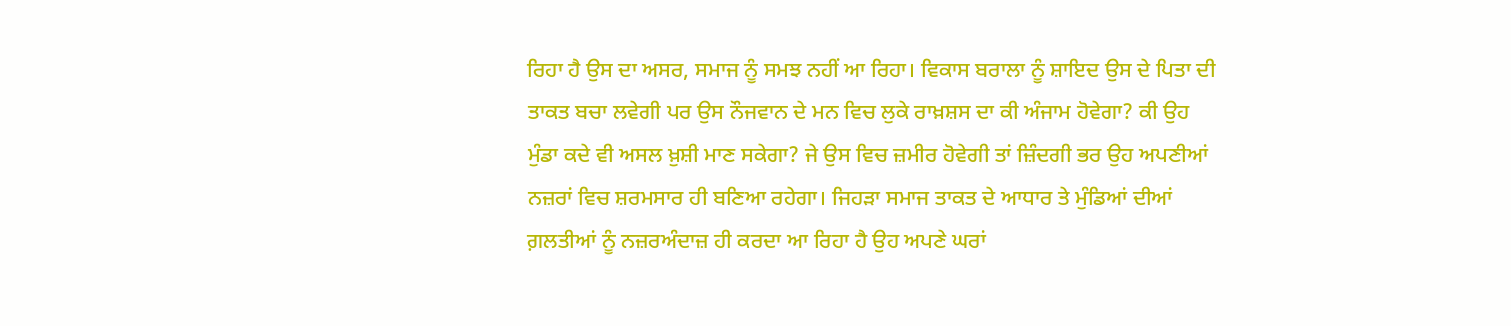ਰਿਹਾ ਹੈ ਉਸ ਦਾ ਅਸਰ, ਸਮਾਜ ਨੂੰ ਸਮਝ ਨਹੀਂ ਆ ਰਿਹਾ। ਵਿਕਾਸ ਬਰਾਲਾ ਨੂੰ ਸ਼ਾਇਦ ਉਸ ਦੇ ਪਿਤਾ ਦੀ ਤਾਕਤ ਬਚਾ ਲਵੇਗੀ ਪਰ ਉਸ ਨੌਜਵਾਨ ਦੇ ਮਨ ਵਿਚ ਲੁਕੇ ਰਾਖ਼ਸ਼ਸ ਦਾ ਕੀ ਅੰਜਾਮ ਹੋਵੇਗਾ? ਕੀ ਉਹ ਮੁੰਡਾ ਕਦੇ ਵੀ ਅਸਲ ਖ਼ੁਸ਼ੀ ਮਾਣ ਸਕੇਗਾ? ਜੇ ਉਸ ਵਿਚ ਜ਼ਮੀਰ ਹੋਵੇਗੀ ਤਾਂ ਜ਼ਿੰਦਗੀ ਭਰ ਉਹ ਅਪਣੀਆਂ ਨਜ਼ਰਾਂ ਵਿਚ ਸ਼ਰਮਸਾਰ ਹੀ ਬਣਿਆ ਰਹੇਗਾ। ਜਿਹੜਾ ਸਮਾਜ ਤਾਕਤ ਦੇ ਆਧਾਰ ਤੇ ਮੁੰਡਿਆਂ ਦੀਆਂ ਗ਼ਲਤੀਆਂ ਨੂੰ ਨਜ਼ਰਅੰਦਾਜ਼ ਹੀ ਕਰਦਾ ਆ ਰਿਹਾ ਹੈ ਉਹ ਅਪਣੇ ਘਰਾਂ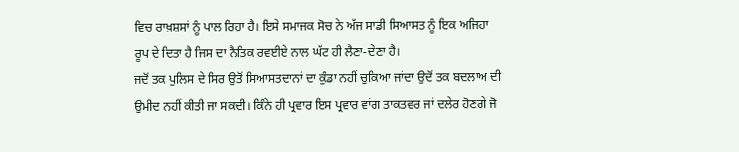ਵਿਚ ਰਾਖ਼ਸ਼ਸਾਂ ਨੂੰ ਪਾਲ ਰਿਹਾ ਹੈ। ਇਸੇ ਸਮਾਜਕ ਸੋਚ ਨੇ ਅੱਜ ਸਾਡੀ ਸਿਆਸਤ ਨੂੰ ਇਕ ਅਜਿਹਾ ਰੂਪ ਦੇ ਦਿਤਾ ਹੈ ਜਿਸ ਦਾ ਨੈਤਿਕ ਰਵਈਏ ਨਾਲ ਘੱਟ ਹੀ ਲੈਣਾ-ਦੇਣਾ ਹੈ।
ਜਦੋਂ ਤਕ ਪੁਲਿਸ ਦੇ ਸਿਰ ਉਤੋਂ ਸਿਆਸਤਦਾਨਾਂ ਦਾ ਕੁੰਡਾ ਨਹੀਂ ਚੁਕਿਆ ਜਾਂਦਾ ਉਦੋਂ ਤਕ ਬਦਲਾਅ ਦੀ ਉਮੀਦ ਨਹੀਂ ਕੀਤੀ ਜਾ ਸਕਦੀ। ਕਿੰਨੇ ਹੀ ਪ੍ਰਵਾਰ ਇਸ ਪ੍ਰਵਾਰ ਵਾਂਗ ਤਾਕਤਵਰ ਜਾਂ ਦਲੇਰ ਹੋਣਗੇ ਜੋ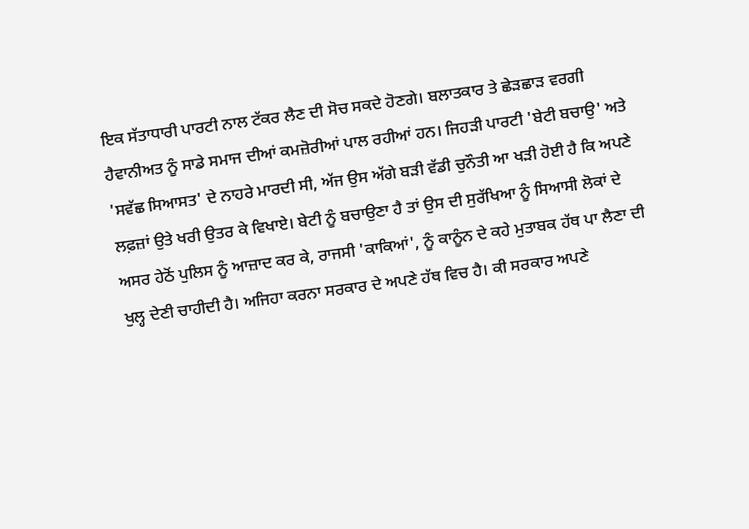ਇਕ ਸੱਤਾਧਾਰੀ ਪਾਰਟੀ ਨਾਲ ਟੱਕਰ ਲੈਣ ਦੀ ਸੋਚ ਸਕਦੇ ਹੋਣਗੇ। ਬਲਾਤਕਾਰ ਤੇ ਛੇੜਛਾੜ ਵਰਗੀ ਹੈਵਾਨੀਅਤ ਨੂੰ ਸਾਡੇ ਸਮਾਜ ਦੀਆਂ ਕਮਜ਼ੋਰੀਆਂ ਪਾਲ ਰਹੀਆਂ ਹਨ। ਜਿਹੜੀ ਪਾਰਟੀ 'ਬੇਟੀ ਬਚਾਉ' ਅਤੇ 'ਸਵੱਛ ਸਿਆਸਤ' ਦੇ ਨਾਹਰੇ ਮਾਰਦੀ ਸੀ, ਅੱਜ ਉਸ ਅੱਗੇ ਬੜੀ ਵੱਡੀ ਚੁਨੌਤੀ ਆ ਖੜੀ ਹੋਈ ਹੈ ਕਿ ਅਪਣੇ ਲਫ਼ਜ਼ਾਂ ਉਤੇ ਖਰੀ ਉਤਰ ਕੇ ਵਿਖਾਏ। ਬੇਟੀ ਨੂੰ ਬਚਾਉਣਾ ਹੈ ਤਾਂ ਉਸ ਦੀ ਸੁਰੱਖਿਆ ਨੂੰ ਸਿਆਸੀ ਲੋਕਾਂ ਦੇ ਅਸਰ ਹੇਠੋਂ ਪੁਲਿਸ ਨੂੰ ਆਜ਼ਾਦ ਕਰ ਕੇ, ਰਾਜਸੀ 'ਕਾਕਿਆਂ', ਨੂੰ ਕਾਨੂੰਨ ਦੇ ਕਹੇ ਮੁਤਾਬਕ ਹੱਥ ਪਾ ਲੈਣਾ ਦੀ ਖੁਲ੍ਹ ਦੇਣੀ ਚਾਹੀਦੀ ਹੈ। ਅਜਿਹਾ ਕਰਨਾ ਸਰਕਾਰ ਦੇ ਅਪਣੇ ਹੱਥ ਵਿਚ ਹੈ। ਕੀ ਸਰਕਾਰ ਅਪਣੇ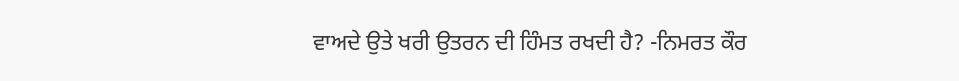ਵਾਅਦੇ ਉਤੇ ਖਰੀ ਉਤਰਨ ਦੀ ਹਿੰਮਤ ਰਖਦੀ ਹੈ? -ਨਿਮਰਤ ਕੌਰ